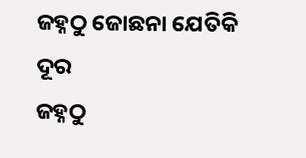ଜହ୍ନଠୁ ଜୋଛନା ଯେତିକି ଦୂର
ଜହ୍ନଠୁ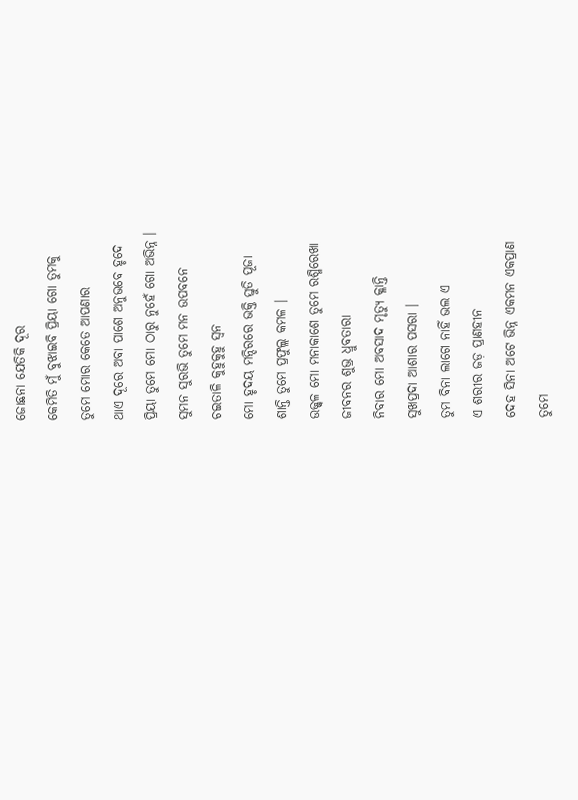ଜୋଛନା ଯେତିକି ଦୂର
କେମିତି ମୁଁ ବୁଝାଇବି ପ୍ରିୟା ଗୋ ତୁମକୁ
ତୁମେ ମୋର କେତେ ଆପଣାର
ଥାଏ ଦୂରେ ଅବା ପାଶେ ଅନୁଭବେ ହୃଦେ
ପ୍ରିୟା ତୁମେ ମୋ ଠାରୁ ନୁହେଁ ଗୋ ଅଭିନ୍ନ ।
ସୁମନ ସୁରଭି ତୁମେ ମନ ଉପବନେ
ଚଇତାଳି କୁହୁକୁହୁ ସ୍ୱନ
ମୋ ହୃଦୟ ମନ୍ଦିରରେ ଭକ୍ତି ସ୍ତୁତି ପୂଜା
ଶାନ୍ତି ତୁମେ ପ୍ରଫୁଲ୍ଲ କମଳ ।
ଉଜ୍ଜ୍ୱଳ ମୋ ମନାକାଶେ ତୁମେ ରଶ୍ମିରେଖା
ଜୀବନର ଶୁଭ୍ର ଧ୍ରୁବତାରା
ନିବାର ମୋ ଅବସାଦ ମୃତ୍ୟୁ କ୍ଳାନ୍ତି
ସୁଖପ୍ରଦା ଆଶାର ପସରା ।
ତୁମ ବିନା ଲାଗେ ନାହିଁ ଭଲ ଏ
ଏ ଶରୀର ଜଡ଼ ପ୍ରାଣହୀନ
ଦେହ ସିନା ଅଟେ ଭିନ୍ନ ଏକମନ ଏକପ୍ରାଣ
ତୁମେ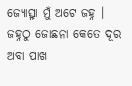ଜ୍ୟୋତ୍ସ୍ନା ମୁଁ ଅଟେ ଜହ୍ନ ।
ଜହ୍ନଠୁ ଜୋଛନା କେତେ ଦୂର ଅବା ପାଖ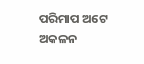ପରିମାପ ଅଟେ ଅକଳନ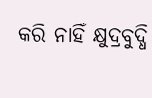କରି ନାହିଁ କ୍ଷୁଦ୍ରବୁଦ୍ଧି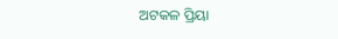ଅଟକଳ ପ୍ରିୟା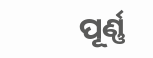ପୂର୍ଣ୍ଣ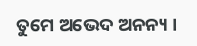ତୁମେ ଅଭେଦ ଅନନ୍ୟ ।